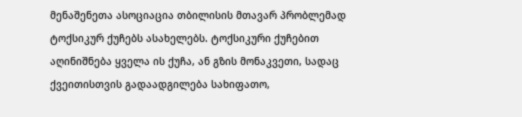მენაშენეთა ასოციაცია თბილისის მთავარ პრობლემად ტოქსიკურ ქუჩებს ასახელებს. ტოქსიკური ქუჩებით აღინიშნება ყველა ის ქუჩა, ან გზის მონაკვეთი, სადაც ქვეითისთვის გადაადგილება სახიფათო,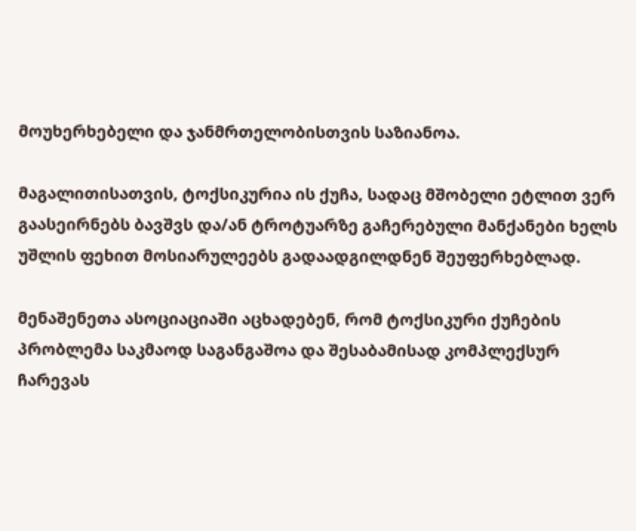მოუხერხებელი და ჯანმრთელობისთვის საზიანოა.

მაგალითისათვის, ტოქსიკურია ის ქუჩა, სადაც მშობელი ეტლით ვერ გაასეირნებს ბავშვს და/ან ტროტუარზე გაჩერებული მანქანები ხელს უშლის ფეხით მოსიარულეებს გადაადგილდნენ შეუფერხებლად.

მენაშენეთა ასოციაციაში აცხადებენ, რომ ტოქსიკური ქუჩების პრობლემა საკმაოდ საგანგაშოა და შესაბამისად კომპლექსურ ჩარევას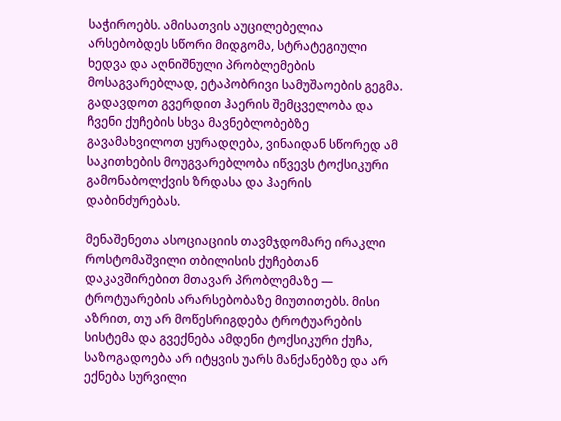საჭიროებს. ამისათვის აუცილებელია არსებობდეს სწორი მიდგომა, სტრატეგიული ხედვა და აღნიშნული პრობლემების მოსაგვარებლად, ეტაპობრივი სამუშაოების გეგმა. გადავდოთ გვერდით ჰაერის შემცველობა და ჩვენი ქუჩების სხვა მავნებლობებზე გავამახვილოთ ყურადღება, ვინაიდან სწორედ ამ საკითხების მოუგვარებლობა იწვევს ტოქსიკური გამონაბოლქვის ზრდასა და ჰაერის დაბინძურებას.

მენაშენეთა ასოციაციის თავმჯდომარე ირაკლი როსტომაშვილი თბილისის ქუჩებთან დაკავშირებით მთავარ პრობლემაზე — ტროტუარების არარსებობაზე მიუთითებს. მისი აზრით, თუ არ მოწესრიგდება ტროტუარების სისტემა და გვექნება ამდენი ტოქსიკური ქუჩა, საზოგადოება არ იტყვის უარს მანქანებზე და არ ექნება სურვილი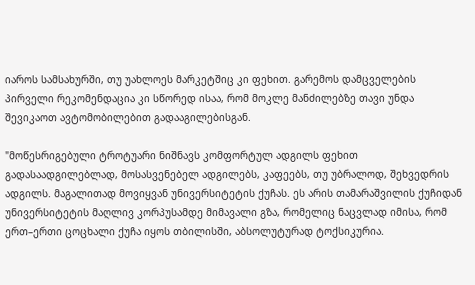იაროს სამსახურში, თუ უახლოეს მარკეტშიც კი ფეხით. გარემოს დამცველების პირველი რეკომენდაცია კი სწორედ ისაა, რომ მოკლე მანძილებზე თავი უნდა შევიკაოთ ავტომობილებით გადააგილებისგან.

"მოწესრიგებული ტროტუარი ნიშნავს კომფორტულ ადგილს ფეხით გადასაადგილებლად, მოსასვენებელ ადგილებს, კაფეებს, თუ უბრალოდ, შეხვედრის ადგილს. მაგალითად მოვიყვან უნივერსიტეტის ქუჩას. ეს არის თამარაშვილის ქუჩიდან უნივერსიტეტის მაღლივ კორპუსამდე მიმავალი გზა, რომელიც ნაცვლად იმისა, რომ ერთ–ერთი ცოცხალი ქუჩა იყოს თბილისში, აბსოლუტურად ტოქსიკურია.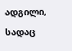ადგილი, სადაც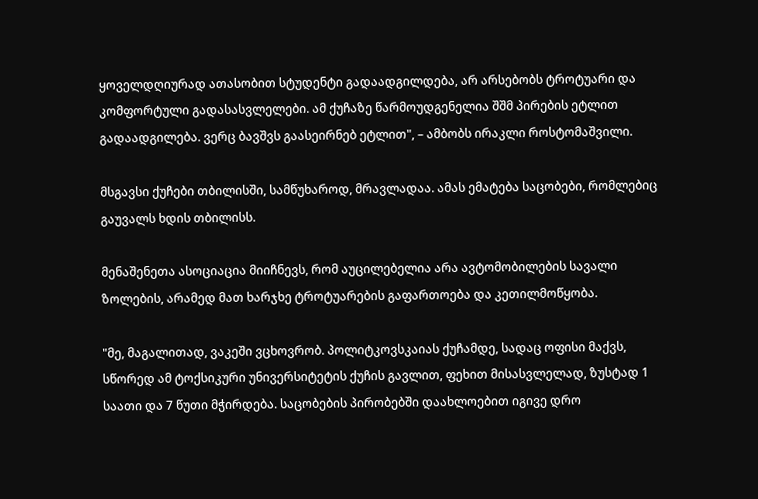ყოველდღიურად ათასობით სტუდენტი გადაადგილდება, არ არსებობს ტროტუარი და კომფორტული გადასასვლელები. ამ ქუჩაზე წარმოუდგენელია შშმ პირების ეტლით გადაადგილება. ვერც ბავშვს გაასეირნებ ეტლით", – ამბობს ირაკლი როსტომაშვილი.

მსგავსი ქუჩები თბილისში, სამწუხაროდ, მრავლადაა. ამას ემატება საცობები, რომლებიც გაუვალს ხდის თბილისს.

მენაშენეთა ასოციაცია მიიჩნევს, რომ აუცილებელია არა ავტომობილების სავალი ზოლების, არამედ მათ ხარჯხე ტროტუარების გაფართოება და კეთილმოწყობა.

"მე, მაგალითად, ვაკეში ვცხოვრობ. პოლიტკოვსკაიას ქუჩამდე, სადაც ოფისი მაქვს, სწორედ ამ ტოქსიკური უნივერსიტეტის ქუჩის გავლით, ფეხით მისასვლელად, ზუსტად 1 საათი და 7 წუთი მჭირდება. საცობების პირობებში დაახლოებით იგივე დრო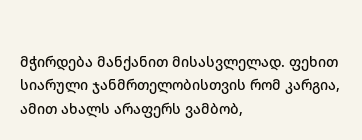მჭირდება მანქანით მისასვლელად. ფეხით სიარული ჯანმრთელობისთვის რომ კარგია, ამით ახალს არაფერს ვამბობ,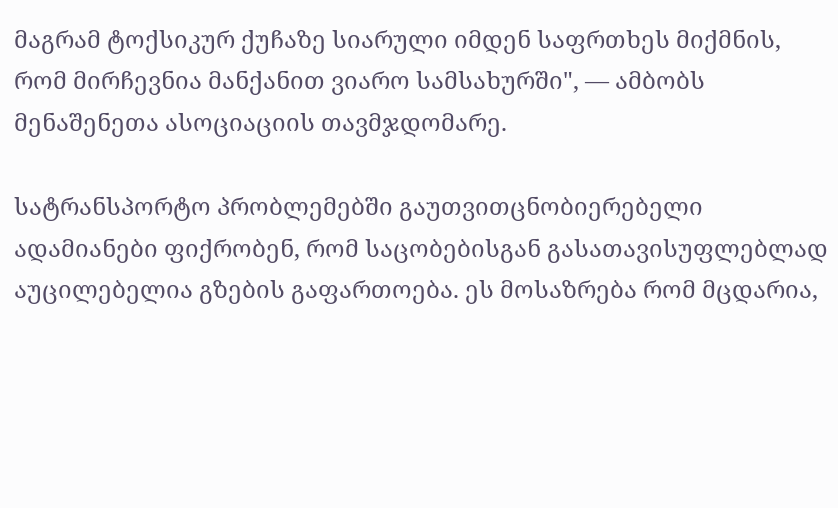მაგრამ ტოქსიკურ ქუჩაზე სიარული იმდენ საფრთხეს მიქმნის, რომ მირჩევნია მანქანით ვიარო სამსახურში", — ამბობს მენაშენეთა ასოციაციის თავმჯდომარე.

სატრანსპორტო პრობლემებში გაუთვითცნობიერებელი ადამიანები ფიქრობენ, რომ საცობებისგან გასათავისუფლებლად აუცილებელია გზების გაფართოება. ეს მოსაზრება რომ მცდარია,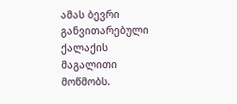ამას ბევრი განვითარებული ქალაქის მაგალითი მოწმობს.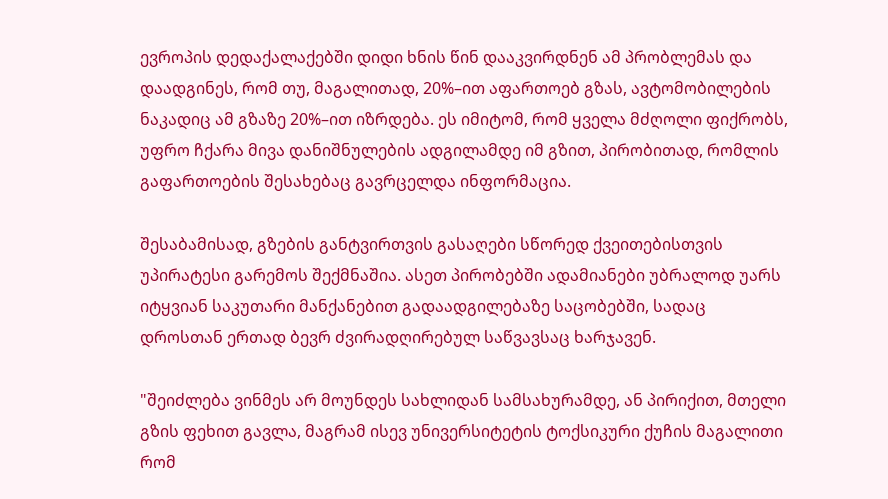ევროპის დედაქალაქებში დიდი ხნის წინ დააკვირდნენ ამ პრობლემას და დაადგინეს, რომ თუ, მაგალითად, 20%–ით აფართოებ გზას, ავტომობილების ნაკადიც ამ გზაზე 20%–ით იზრდება. ეს იმიტომ, რომ ყველა მძღოლი ფიქრობს, უფრო ჩქარა მივა დანიშნულების ადგილამდე იმ გზით, პირობითად, რომლის გაფართოების შესახებაც გავრცელდა ინფორმაცია.

შესაბამისად, გზების განტვირთვის გასაღები სწორედ ქვეითებისთვის უპირატესი გარემოს შექმნაშია. ასეთ პირობებში ადამიანები უბრალოდ უარს იტყვიან საკუთარი მანქანებით გადაადგილებაზე საცობებში, სადაც დროსთან ერთად ბევრ ძვირადღირებულ საწვავსაც ხარჯავენ.

"შეიძლება ვინმეს არ მოუნდეს სახლიდან სამსახურამდე, ან პირიქით, მთელი გზის ფეხით გავლა, მაგრამ ისევ უნივერსიტეტის ტოქსიკური ქუჩის მაგალითი რომ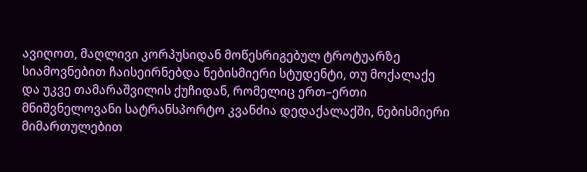ავიღოთ, მაღლივი კორპუსიდან მოწესრიგებულ ტროტუარზე სიამოვნებით ჩაისეირნებდა ნებისმიერი სტუდენტი, თუ მოქალაქე და უკვე თამარაშვილის ქუჩიდან, რომელიც ერთ–ერთი მნიშვნელოვანი სატრანსპორტო კვანძია დედაქალაქში, ნებისმიერი მიმართულებით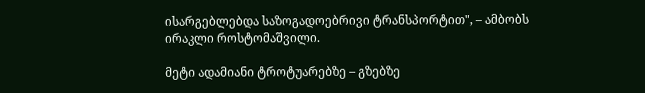ისარგებლებდა საზოგადოებრივი ტრანსპორტით", – ამბობს ირაკლი როსტომაშვილი.

მეტი ადამიანი ტროტუარებზე – გზებზე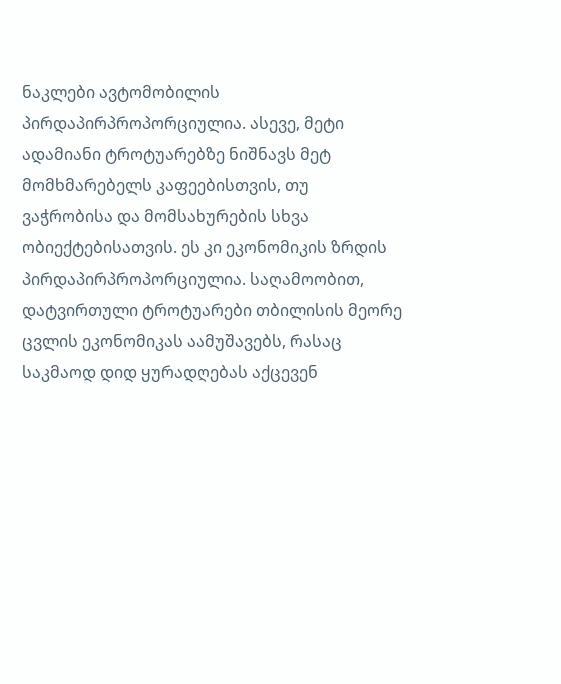ნაკლები ავტომობილის პირდაპირპროპორციულია. ასევე, მეტი ადამიანი ტროტუარებზე ნიშნავს მეტ მომხმარებელს კაფეებისთვის, თუ ვაჭრობისა და მომსახურების სხვა ობიექტებისათვის. ეს კი ეკონომიკის ზრდის პირდაპირპროპორციულია. საღამოობით, დატვირთული ტროტუარები თბილისის მეორე ცვლის ეკონომიკას აამუშავებს, რასაც საკმაოდ დიდ ყურადღებას აქცევენ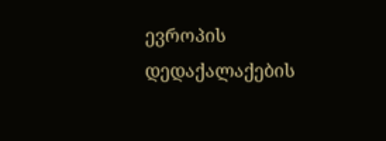ევროპის დედაქალაქების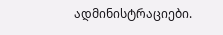ადმინისტრაციები.